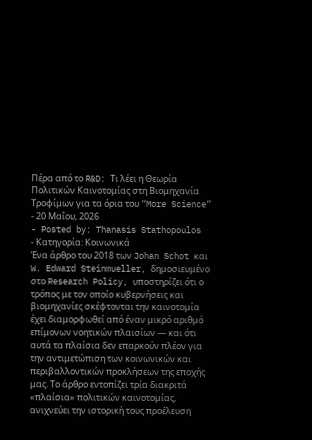Πέρα από το R&D: Τι λέει η Θεωρία Πολιτικών Καινοτομίας στη Βιομηχανία Τροφίμων για τα όρια του “More Science”
- 20 Μαΐου, 2026
- Posted by: Thanasis Stathopoulos
- Κατηγορία: Κοινωνικά
Ένα άρθρο του 2018 των Johan Schot και W. Edward Steinmueller, δημοσιευμένο στο Research Policy, υποστηρίζει ότι ο τρόπος με τον οποίο κυβερνήσεις και βιομηχανίες σκέφτονται την καινοτομία έχει διαμορφωθεί από έναν μικρό αριθμό επίμονων νοητικών πλαισίων — και ότι αυτά τα πλαίσια δεν επαρκούν πλέον για την αντιμετώπιση των κοινωνικών και περιβαλλοντικών προκλήσεων της εποχής μας. Το άρθρο εντοπίζει τρία διακριτά «πλαίσια» πολιτικών καινοτομίας, ανιχνεύει την ιστορική τους προέλευση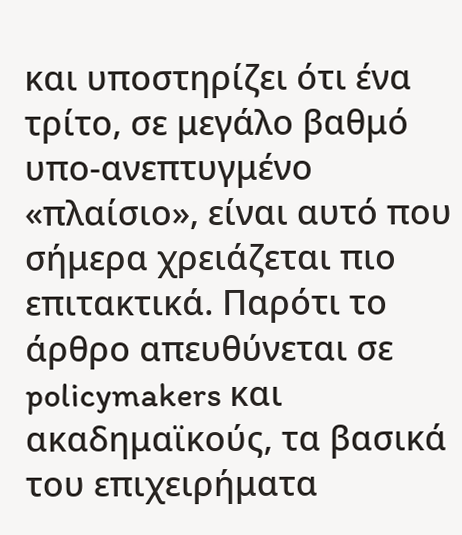και υποστηρίζει ότι ένα τρίτο, σε μεγάλο βαθμό υπο-ανεπτυγμένο «πλαίσιο», είναι αυτό που σήμερα χρειάζεται πιο επιτακτικά. Παρότι το άρθρο απευθύνεται σε policymakers και ακαδημαϊκούς, τα βασικά του επιχειρήματα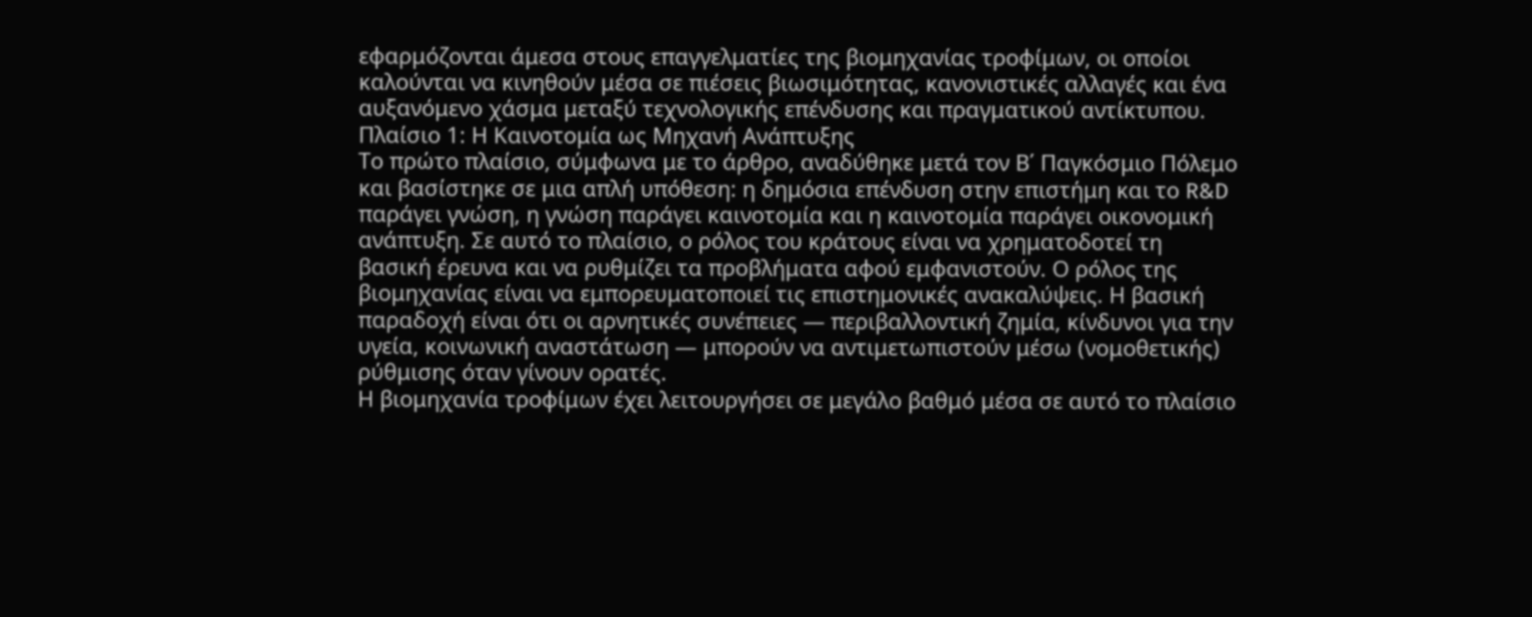εφαρμόζονται άμεσα στους επαγγελματίες της βιομηχανίας τροφίμων, οι οποίοι καλούνται να κινηθούν μέσα σε πιέσεις βιωσιμότητας, κανονιστικές αλλαγές και ένα αυξανόμενο χάσμα μεταξύ τεχνολογικής επένδυσης και πραγματικού αντίκτυπου.
Πλαίσιο 1: Η Καινοτομία ως Μηχανή Ανάπτυξης
Το πρώτο πλαίσιο, σύμφωνα με το άρθρο, αναδύθηκε μετά τον Β΄ Παγκόσμιο Πόλεμο και βασίστηκε σε μια απλή υπόθεση: η δημόσια επένδυση στην επιστήμη και το R&D παράγει γνώση, η γνώση παράγει καινοτομία και η καινοτομία παράγει οικονομική ανάπτυξη. Σε αυτό το πλαίσιο, ο ρόλος του κράτους είναι να χρηματοδοτεί τη βασική έρευνα και να ρυθμίζει τα προβλήματα αφού εμφανιστούν. Ο ρόλος της βιομηχανίας είναι να εμπορευματοποιεί τις επιστημονικές ανακαλύψεις. Η βασική παραδοχή είναι ότι οι αρνητικές συνέπειες — περιβαλλοντική ζημία, κίνδυνοι για την υγεία, κοινωνική αναστάτωση — μπορούν να αντιμετωπιστούν μέσω (νομοθετικής) ρύθμισης όταν γίνουν ορατές.
Η βιομηχανία τροφίμων έχει λειτουργήσει σε μεγάλο βαθμό μέσα σε αυτό το πλαίσιο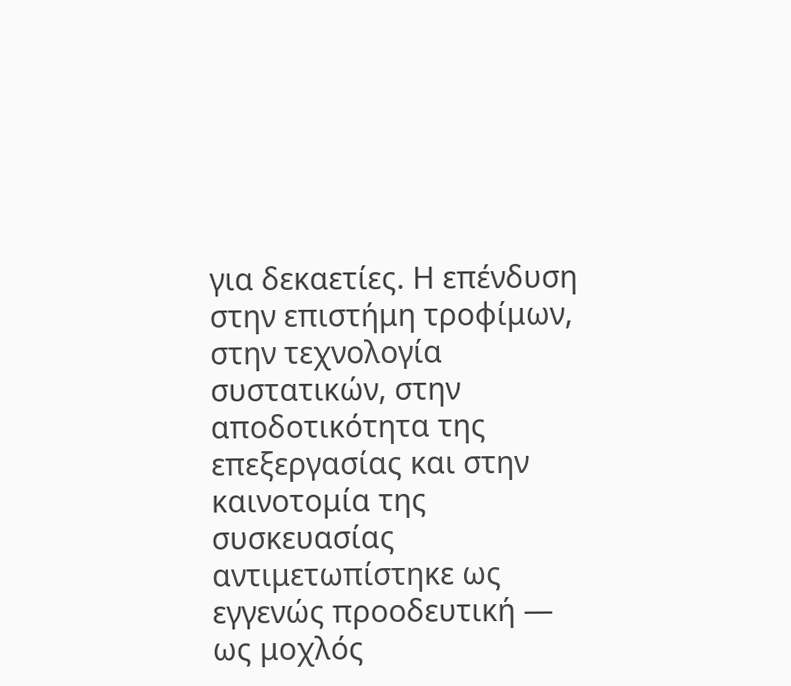για δεκαετίες. Η επένδυση στην επιστήμη τροφίμων, στην τεχνολογία συστατικών, στην αποδοτικότητα της επεξεργασίας και στην καινοτομία της συσκευασίας αντιμετωπίστηκε ως εγγενώς προοδευτική — ως μοχλός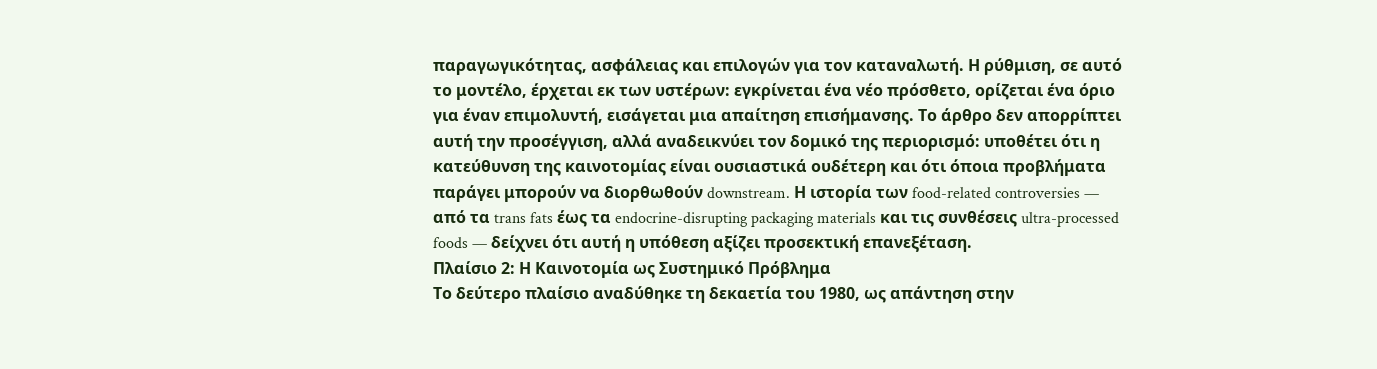παραγωγικότητας, ασφάλειας και επιλογών για τον καταναλωτή. Η ρύθμιση, σε αυτό το μοντέλο, έρχεται εκ των υστέρων: εγκρίνεται ένα νέο πρόσθετο, ορίζεται ένα όριο για έναν επιμολυντή, εισάγεται μια απαίτηση επισήμανσης. Το άρθρο δεν απορρίπτει αυτή την προσέγγιση, αλλά αναδεικνύει τον δομικό της περιορισμό: υποθέτει ότι η κατεύθυνση της καινοτομίας είναι ουσιαστικά ουδέτερη και ότι όποια προβλήματα παράγει μπορούν να διορθωθούν downstream. Η ιστορία των food-related controversies — από τα trans fats έως τα endocrine-disrupting packaging materials και τις συνθέσεις ultra-processed foods — δείχνει ότι αυτή η υπόθεση αξίζει προσεκτική επανεξέταση.
Πλαίσιο 2: Η Καινοτομία ως Συστημικό Πρόβλημα
Το δεύτερο πλαίσιο αναδύθηκε τη δεκαετία του 1980, ως απάντηση στην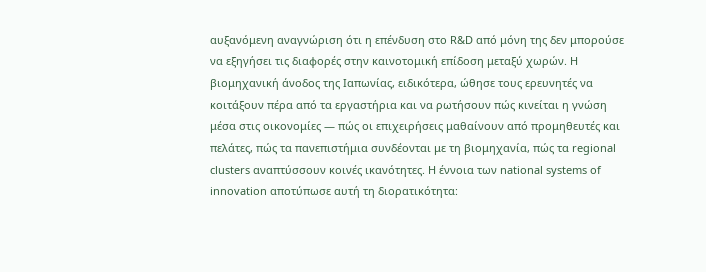αυξανόμενη αναγνώριση ότι η επένδυση στο R&D από μόνη της δεν μπορούσε να εξηγήσει τις διαφορές στην καινοτομική επίδοση μεταξύ χωρών. Η βιομηχανική άνοδος της Ιαπωνίας, ειδικότερα, ώθησε τους ερευνητές να κοιτάξουν πέρα από τα εργαστήρια και να ρωτήσουν πώς κινείται η γνώση μέσα στις οικονομίες — πώς οι επιχειρήσεις μαθαίνουν από προμηθευτές και πελάτες, πώς τα πανεπιστήμια συνδέονται με τη βιομηχανία, πώς τα regional clusters αναπτύσσουν κοινές ικανότητες. Η έννοια των national systems of innovation αποτύπωσε αυτή τη διορατικότητα: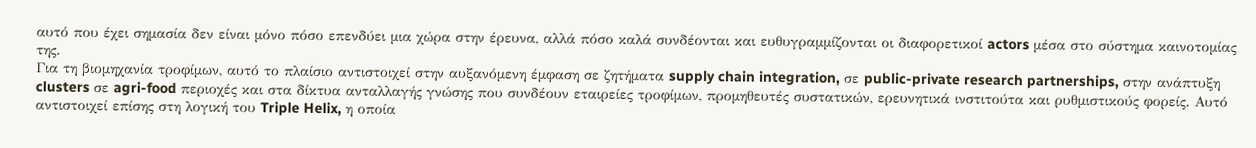αυτό που έχει σημασία δεν είναι μόνο πόσο επενδύει μια χώρα στην έρευνα, αλλά πόσο καλά συνδέονται και ευθυγραμμίζονται οι διαφορετικοί actors μέσα στο σύστημα καινοτομίας της.
Για τη βιομηχανία τροφίμων, αυτό το πλαίσιο αντιστοιχεί στην αυξανόμενη έμφαση σε ζητήματα supply chain integration, σε public-private research partnerships, στην ανάπτυξη clusters σε agri-food περιοχές και στα δίκτυα ανταλλαγής γνώσης που συνδέουν εταιρείες τροφίμων, προμηθευτές συστατικών, ερευνητικά ινστιτούτα και ρυθμιστικούς φορείς. Αυτό αντιστοιχεί επίσης στη λογική του Triple Helix, η οποία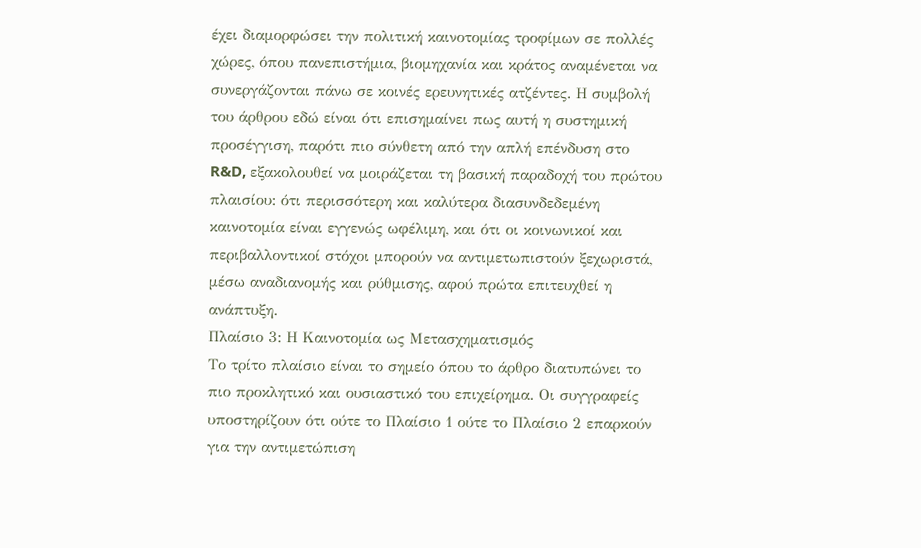έχει διαμορφώσει την πολιτική καινοτομίας τροφίμων σε πολλές χώρες, όπου πανεπιστήμια, βιομηχανία και κράτος αναμένεται να συνεργάζονται πάνω σε κοινές ερευνητικές ατζέντες. Η συμβολή του άρθρου εδώ είναι ότι επισημαίνει πως αυτή η συστημική προσέγγιση, παρότι πιο σύνθετη από την απλή επένδυση στο R&D, εξακολουθεί να μοιράζεται τη βασική παραδοχή του πρώτου πλαισίου: ότι περισσότερη και καλύτερα διασυνδεδεμένη καινοτομία είναι εγγενώς ωφέλιμη, και ότι οι κοινωνικοί και περιβαλλοντικοί στόχοι μπορούν να αντιμετωπιστούν ξεχωριστά, μέσω αναδιανομής και ρύθμισης, αφού πρώτα επιτευχθεί η ανάπτυξη.
Πλαίσιο 3: Η Καινοτομία ως Μετασχηματισμός
Το τρίτο πλαίσιο είναι το σημείο όπου το άρθρο διατυπώνει το πιο προκλητικό και ουσιαστικό του επιχείρημα. Οι συγγραφείς υποστηρίζουν ότι ούτε το Πλαίσιο 1 ούτε το Πλαίσιο 2 επαρκούν για την αντιμετώπιση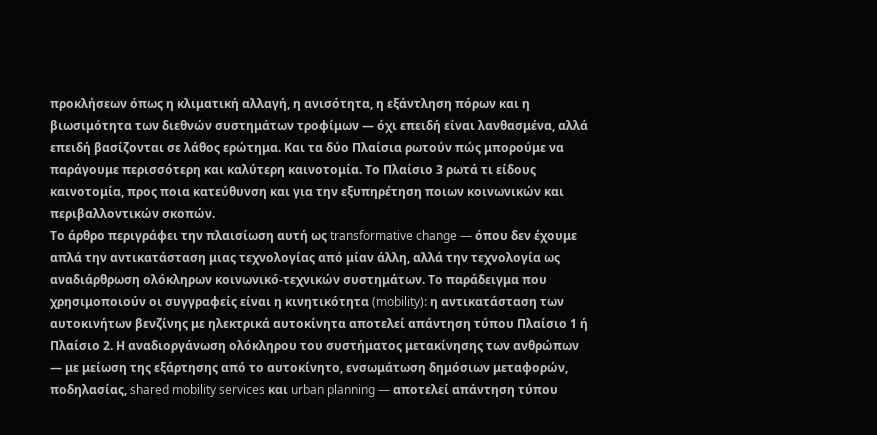προκλήσεων όπως η κλιματική αλλαγή, η ανισότητα, η εξάντληση πόρων και η βιωσιμότητα των διεθνών συστημάτων τροφίμων — όχι επειδή είναι λανθασμένα, αλλά επειδή βασίζονται σε λάθος ερώτημα. Και τα δύο Πλαίσια ρωτούν πώς μπορούμε να παράγουμε περισσότερη και καλύτερη καινοτομία. Το Πλαίσιο 3 ρωτά τι είδους καινοτομία, προς ποια κατεύθυνση και για την εξυπηρέτηση ποιων κοινωνικών και περιβαλλοντικών σκοπών.
Το άρθρο περιγράφει την πλαισίωση αυτή ως transformative change — όπου δεν έχουμε απλά την αντικατάσταση μιας τεχνολογίας από μίαν άλλη, αλλά την τεχνολογία ως αναδιάρθρωση ολόκληρων κοινωνικό-τεχνικών συστημάτων. Το παράδειγμα που χρησιμοποιούν οι συγγραφείς είναι η κινητικότητα (mobility): η αντικατάσταση των αυτοκινήτων βενζίνης με ηλεκτρικά αυτοκίνητα αποτελεί απάντηση τύπου Πλαίσιο 1 ή Πλαίσιο 2. Η αναδιοργάνωση ολόκληρου του συστήματος μετακίνησης των ανθρώπων — με μείωση της εξάρτησης από το αυτοκίνητο, ενσωμάτωση δημόσιων μεταφορών, ποδηλασίας, shared mobility services και urban planning — αποτελεί απάντηση τύπου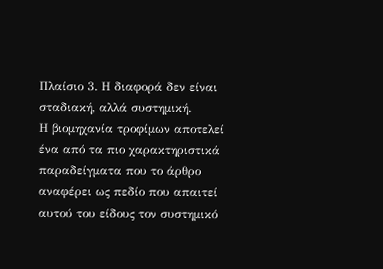Πλαίσιο 3. Η διαφορά δεν είναι σταδιακή, αλλά συστημική.
Η βιομηχανία τροφίμων αποτελεί ένα από τα πιο χαρακτηριστικά παραδείγματα που το άρθρο αναφέρει ως πεδίο που απαιτεί αυτού του είδους τον συστημικό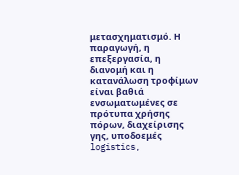μετασχηματισμό. Η παραγωγή, η επεξεργασία, η διανομή και η κατανάλωση τροφίμων είναι βαθιά ενσωματωμένες σε πρότυπα χρήσης πόρων, διαχείρισης γης, υποδοεμές logistics,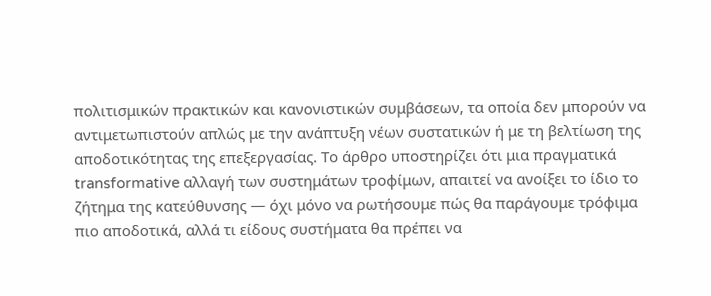πολιτισμικών πρακτικών και κανονιστικών συμβάσεων, τα οποία δεν μπορούν να αντιμετωπιστούν απλώς με την ανάπτυξη νέων συστατικών ή με τη βελτίωση της αποδοτικότητας της επεξεργασίας. Το άρθρο υποστηρίζει ότι μια πραγματικά transformative αλλαγή των συστημάτων τροφίμων, απαιτεί να ανοίξει το ίδιο το ζήτημα της κατεύθυνσης — όχι μόνο να ρωτήσουμε πώς θα παράγουμε τρόφιμα πιο αποδοτικά, αλλά τι είδους συστήματα θα πρέπει να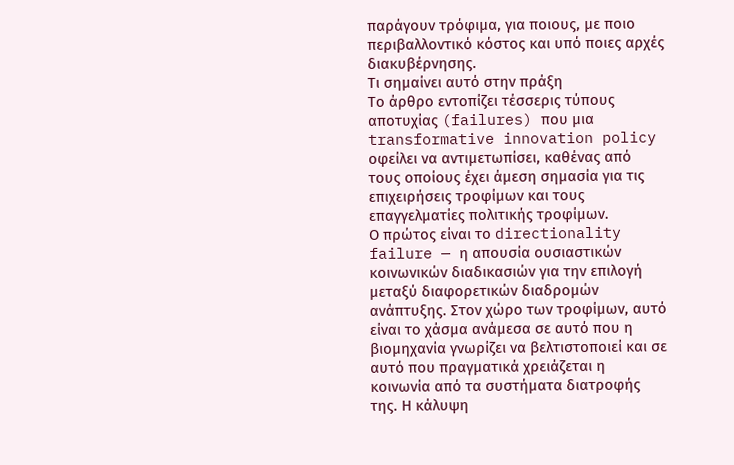παράγουν τρόφιμα, για ποιους, με ποιο περιβαλλοντικό κόστος και υπό ποιες αρχές διακυβέρνησης.
Τι σημαίνει αυτό στην πράξη
Το άρθρο εντοπίζει τέσσερις τύπους αποτυχίας (failures) που μια transformative innovation policy οφείλει να αντιμετωπίσει, καθένας από τους οποίους έχει άμεση σημασία για τις επιχειρήσεις τροφίμων και τους επαγγελματίες πολιτικής τροφίμων.
Ο πρώτος είναι το directionality failure — η απουσία ουσιαστικών κοινωνικών διαδικασιών για την επιλογή μεταξύ διαφορετικών διαδρομών ανάπτυξης. Στον χώρο των τροφίμων, αυτό είναι το χάσμα ανάμεσα σε αυτό που η βιομηχανία γνωρίζει να βελτιστοποιεί και σε αυτό που πραγματικά χρειάζεται η κοινωνία από τα συστήματα διατροφής της. Η κάλυψη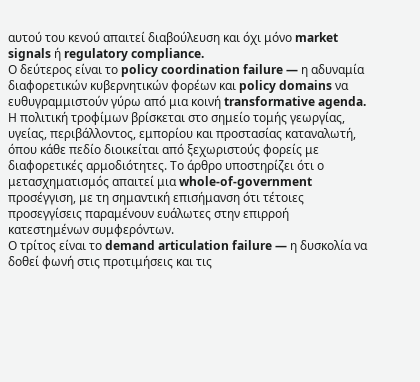αυτού του κενού απαιτεί διαβούλευση και όχι μόνο market signals ή regulatory compliance.
Ο δεύτερος είναι το policy coordination failure — η αδυναμία διαφορετικών κυβερνητικών φορέων και policy domains να ευθυγραμμιστούν γύρω από μια κοινή transformative agenda. Η πολιτική τροφίμων βρίσκεται στο σημείο τομής γεωργίας, υγείας, περιβάλλοντος, εμπορίου και προστασίας καταναλωτή, όπου κάθε πεδίο διοικείται από ξεχωριστούς φορείς με διαφορετικές αρμοδιότητες. Το άρθρο υποστηρίζει ότι ο μετασχηματισμός απαιτεί μια whole-of-government προσέγγιση, με τη σημαντική επισήμανση ότι τέτοιες προσεγγίσεις παραμένουν ευάλωτες στην επιρροή κατεστημένων συμφερόντων.
Ο τρίτος είναι το demand articulation failure — η δυσκολία να δοθεί φωνή στις προτιμήσεις και τις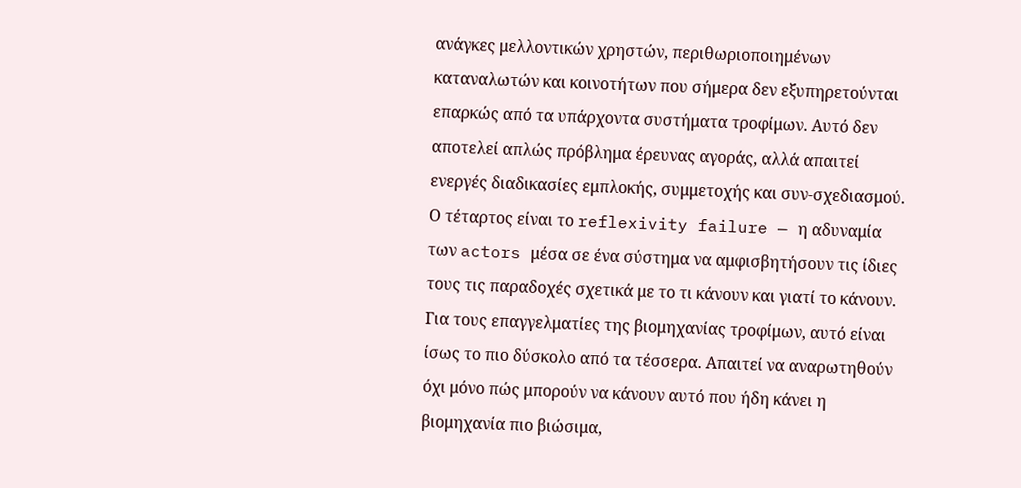ανάγκες μελλοντικών χρηστών, περιθωριοποιημένων καταναλωτών και κοινοτήτων που σήμερα δεν εξυπηρετούνται επαρκώς από τα υπάρχοντα συστήματα τροφίμων. Αυτό δεν αποτελεί απλώς πρόβλημα έρευνας αγοράς, αλλά απαιτεί ενεργές διαδικασίες εμπλοκής, συμμετοχής και συν-σχεδιασμού.
Ο τέταρτος είναι το reflexivity failure — η αδυναμία των actors μέσα σε ένα σύστημα να αμφισβητήσουν τις ίδιες τους τις παραδοχές σχετικά με το τι κάνουν και γιατί το κάνουν. Για τους επαγγελματίες της βιομηχανίας τροφίμων, αυτό είναι ίσως το πιο δύσκολο από τα τέσσερα. Απαιτεί να αναρωτηθούν όχι μόνο πώς μπορούν να κάνουν αυτό που ήδη κάνει η βιομηχανία πιο βιώσιμα,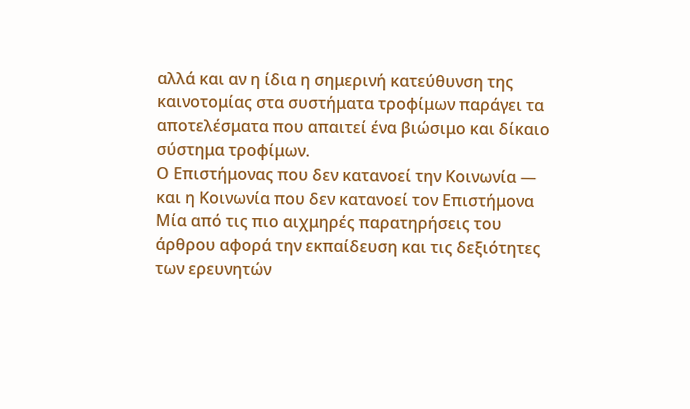αλλά και αν η ίδια η σημερινή κατεύθυνση της καινοτομίας στα συστήματα τροφίμων παράγει τα αποτελέσματα που απαιτεί ένα βιώσιμο και δίκαιο σύστημα τροφίμων.
Ο Επιστήμονας που δεν κατανοεί την Κοινωνία — και η Κοινωνία που δεν κατανοεί τον Επιστήμονα
Μία από τις πιο αιχμηρές παρατηρήσεις του άρθρου αφορά την εκπαίδευση και τις δεξιότητες των ερευνητών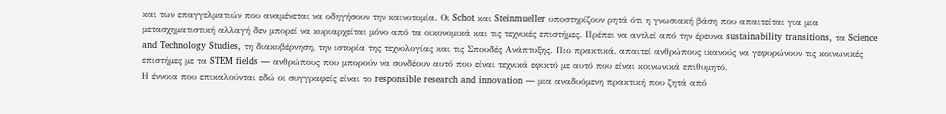και των επαγγελματιών που αναμένεται να οδηγήσουν την καινοτομία. Οι Schot και Steinmueller υποστηρίζουν ρητά ότι η γνωσιακή βάση που απαιτείται για μια μετασχηματιστική αλλαγή δεν μπορεί να κυριαρχείται μόνο από τα οικονομικά και τις τεχνικές επιστήμες. Πρέπει να αντλεί από την έρευνα sustainability transitions, τα Science and Technology Studies, τη διακυβέρνηση, την ιστορία της τεχνολογίας και τις Σπουδές Ανάπτυξης. Πιο πρακτικά, απαιτεί ανθρώπους ικανούς να γεφυρώνουν τις κοινωνικές επιστήμες με τα STEM fields — ανθρώπους που μπορούν να συνδέουν αυτό που είναι τεχνικά εφικτό με αυτό που είναι κοινωνικά επιθυμητό.
Η έννοια που επικαλούνται εδώ οι συγγραφείς είναι το responsible research and innovation — μια αναδυόμενη πρακτική που ζητά από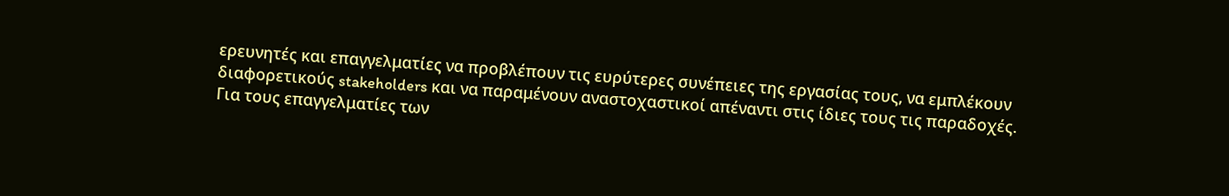ερευνητές και επαγγελματίες να προβλέπουν τις ευρύτερες συνέπειες της εργασίας τους, να εμπλέκουν διαφορετικούς stakeholders και να παραμένουν αναστοχαστικοί απέναντι στις ίδιες τους τις παραδοχές.
Για τους επαγγελματίες των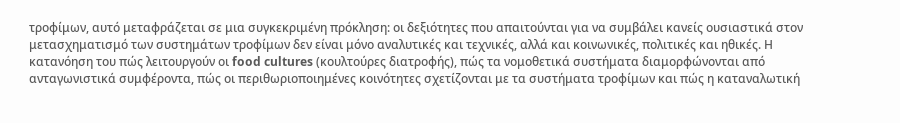τροφίμων, αυτό μεταφράζεται σε μια συγκεκριμένη πρόκληση: οι δεξιότητες που απαιτούνται για να συμβάλει κανείς ουσιαστικά στον μετασχηματισμό των συστημάτων τροφίμων δεν είναι μόνο αναλυτικές και τεχνικές, αλλά και κοινωνικές, πολιτικές και ηθικές. Η κατανόηση του πώς λειτουργούν οι food cultures (κουλτούρες διατροφής), πώς τα νομοθετικά συστήματα διαμορφώνονται από ανταγωνιστικά συμφέροντα, πώς οι περιθωριοποιημένες κοινότητες σχετίζονται με τα συστήματα τροφίμων και πώς η καταναλωτική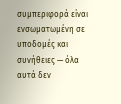συμπεριφορά είναι ενσωματωμένη σε υποδομές και συνήθειες — όλα αυτά δεν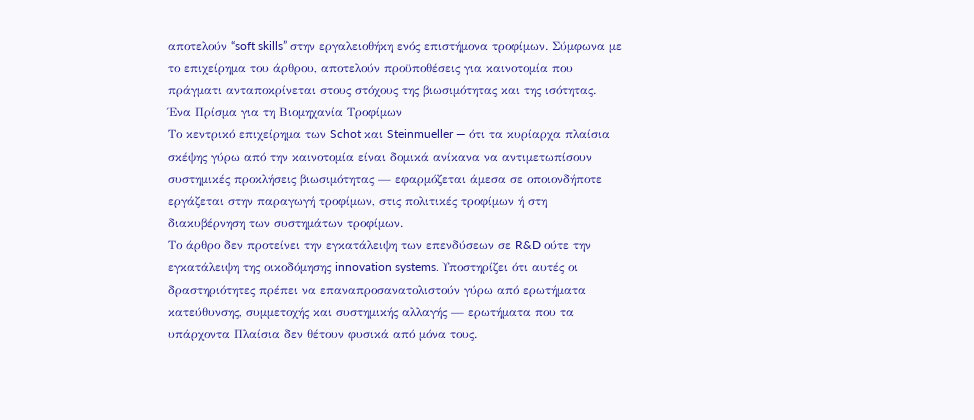αποτελούν “soft skills” στην εργαλειοθήκη ενός επιστήμονα τροφίμων. Σύμφωνα με το επιχείρημα του άρθρου, αποτελούν προϋποθέσεις για καινοτομία που πράγματι ανταποκρίνεται στους στόχους της βιωσιμότητας και της ισότητας.
Ένα Πρίσμα για τη Βιομηχανία Τροφίμων
Το κεντρικό επιχείρημα των Schot και Steinmueller — ότι τα κυρίαρχα πλαίσια σκέψης γύρω από την καινοτομία είναι δομικά ανίκανα να αντιμετωπίσουν συστημικές προκλήσεις βιωσιμότητας — εφαρμόζεται άμεσα σε οποιονδήποτε εργάζεται στην παραγωγή τροφίμων, στις πολιτικές τροφίμων ή στη διακυβέρνηση των συστημάτων τροφίμων.
Το άρθρο δεν προτείνει την εγκατάλειψη των επενδύσεων σε R&D ούτε την εγκατάλειψη της οικοδόμησης innovation systems. Υποστηρίζει ότι αυτές οι δραστηριότητες πρέπει να επαναπροσανατολιστούν γύρω από ερωτήματα κατεύθυνσης, συμμετοχής και συστημικής αλλαγής — ερωτήματα που τα υπάρχοντα Πλαίσια δεν θέτουν φυσικά από μόνα τους.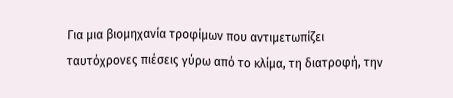Για μια βιομηχανία τροφίμων που αντιμετωπίζει ταυτόχρονες πιέσεις γύρω από το κλίμα, τη διατροφή, την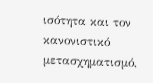ισότητα και τον κανονιστικό μετασχηματισμό,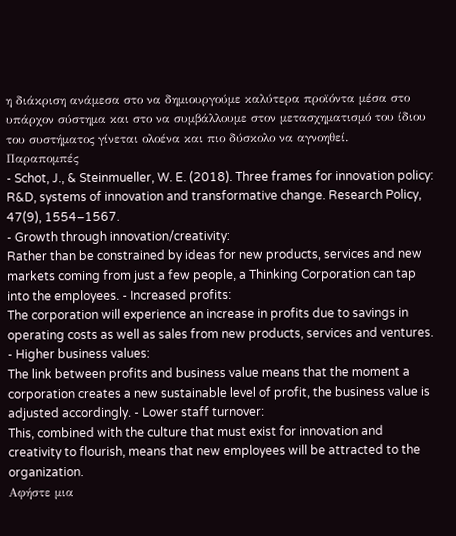η διάκριση ανάμεσα στο να δημιουργούμε καλύτερα προϊόντα μέσα στο υπάρχον σύστημα και στο να συμβάλλουμε στον μετασχηματισμό του ίδιου του συστήματος γίνεται ολοένα και πιο δύσκολο να αγνοηθεί.
Παραπομπές
- Schot, J., & Steinmueller, W. E. (2018). Three frames for innovation policy: R&D, systems of innovation and transformative change. Research Policy, 47(9), 1554–1567.
- Growth through innovation/creativity:
Rather than be constrained by ideas for new products, services and new markets coming from just a few people, a Thinking Corporation can tap into the employees. - Increased profits:
The corporation will experience an increase in profits due to savings in operating costs as well as sales from new products, services and ventures.
- Higher business values:
The link between profits and business value means that the moment a corporation creates a new sustainable level of profit, the business value is adjusted accordingly. - Lower staff turnover:
This, combined with the culture that must exist for innovation and creativity to flourish, means that new employees will be attracted to the organization.
Αφήστε μια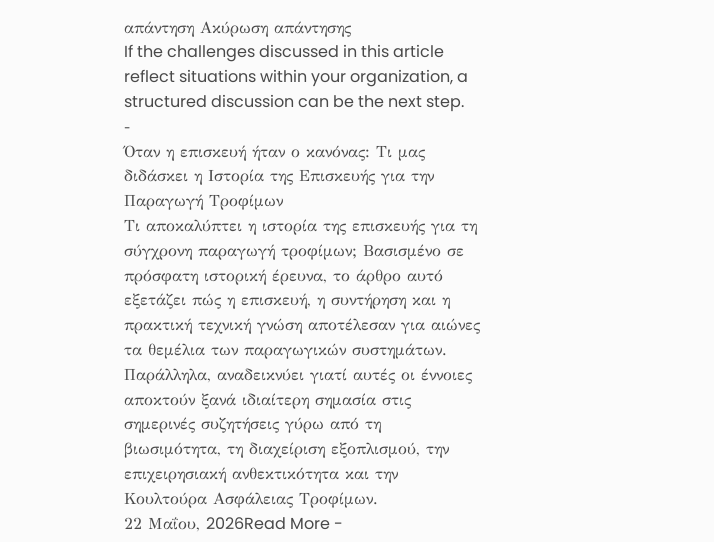απάντηση Ακύρωση απάντησης
If the challenges discussed in this article reflect situations within your organization, a structured discussion can be the next step.
-
Όταν η επισκευή ήταν ο κανόνας: Τι μας διδάσκει η Ιστορία της Επισκευής για την Παραγωγή Τροφίμων
Τι αποκαλύπτει η ιστορία της επισκευής για τη σύγχρονη παραγωγή τροφίμων; Βασισμένο σε πρόσφατη ιστορική έρευνα, το άρθρο αυτό εξετάζει πώς η επισκευή, η συντήρηση και η πρακτική τεχνική γνώση αποτέλεσαν για αιώνες τα θεμέλια των παραγωγικών συστημάτων. Παράλληλα, αναδεικνύει γιατί αυτές οι έννοιες αποκτούν ξανά ιδιαίτερη σημασία στις σημερινές συζητήσεις γύρω από τη βιωσιμότητα, τη διαχείριση εξοπλισμού, την επιχειρησιακή ανθεκτικότητα και την Κουλτούρα Ασφάλειας Τροφίμων.
22 Μαΐου, 2026Read More -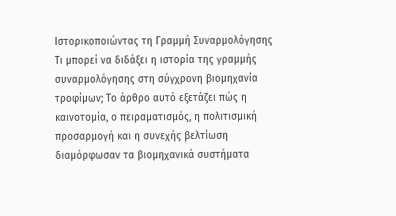Ιστορικοποιώντας τη Γραμμή Συναρμολόγησης
Τι μπορεί να διδάξει η ιστορία της γραμμής συναρμολόγησης στη σύγχρονη βιομηχανία τροφίμων; Το άρθρο αυτό εξετάζει πώς η καινοτομία, ο πειραματισμός, η πολιτισμική προσαρμογή και η συνεχής βελτίωση διαμόρφωσαν τα βιομηχανικά συστήματα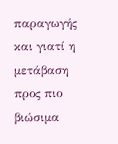παραγωγής και γιατί η μετάβαση προς πιο βιώσιμα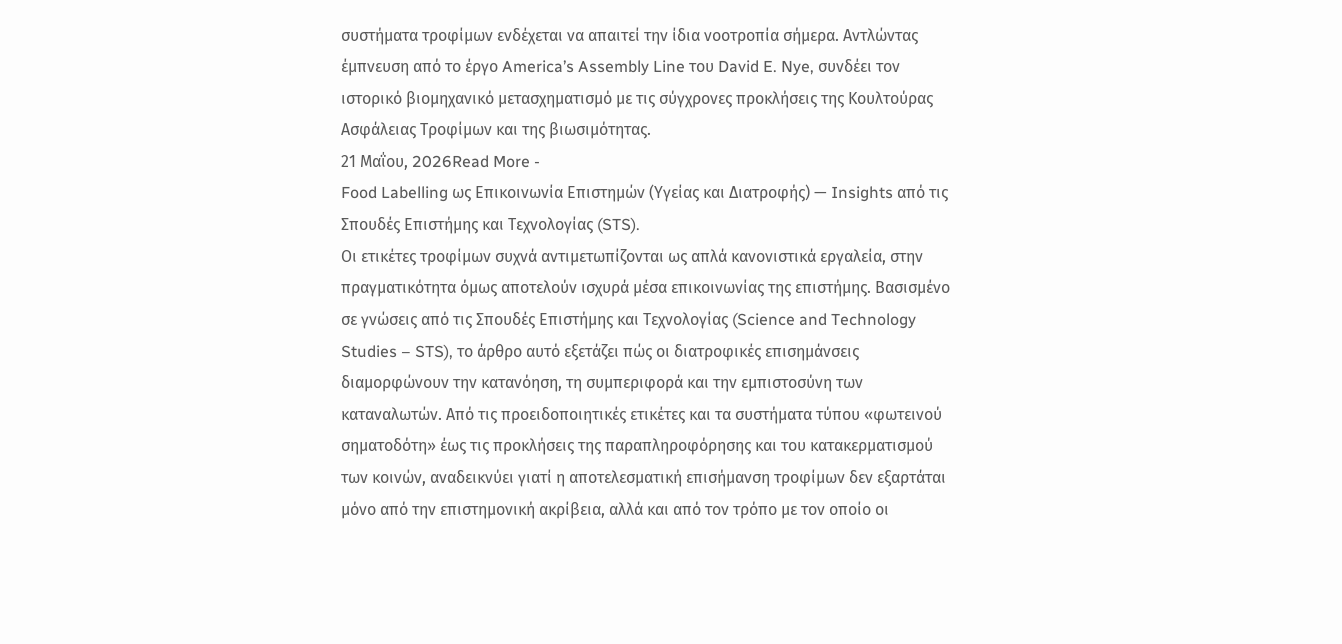συστήματα τροφίμων ενδέχεται να απαιτεί την ίδια νοοτροπία σήμερα. Αντλώντας έμπνευση από το έργο America’s Assembly Line του David E. Nye, συνδέει τον ιστορικό βιομηχανικό μετασχηματισμό με τις σύγχρονες προκλήσεις της Κουλτούρας Ασφάλειας Τροφίμων και της βιωσιμότητας.
21 Μαΐου, 2026Read More -
Food Labelling ως Επικοινωνία Επιστημών (Υγείας και Διατροφής) — Insights από τις Σπουδές Επιστήμης και Τεχνολογίας (STS).
Οι ετικέτες τροφίμων συχνά αντιμετωπίζονται ως απλά κανονιστικά εργαλεία, στην πραγματικότητα όμως αποτελούν ισχυρά μέσα επικοινωνίας της επιστήμης. Βασισμένο σε γνώσεις από τις Σπουδές Επιστήμης και Τεχνολογίας (Science and Technology Studies – STS), το άρθρο αυτό εξετάζει πώς οι διατροφικές επισημάνσεις διαμορφώνουν την κατανόηση, τη συμπεριφορά και την εμπιστοσύνη των καταναλωτών. Από τις προειδοποιητικές ετικέτες και τα συστήματα τύπου «φωτεινού σηματοδότη» έως τις προκλήσεις της παραπληροφόρησης και του κατακερματισμού των κοινών, αναδεικνύει γιατί η αποτελεσματική επισήμανση τροφίμων δεν εξαρτάται μόνο από την επιστημονική ακρίβεια, αλλά και από τον τρόπο με τον οποίο οι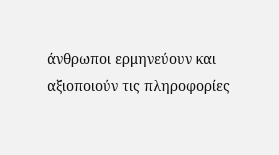άνθρωποι ερμηνεύουν και αξιοποιούν τις πληροφορίες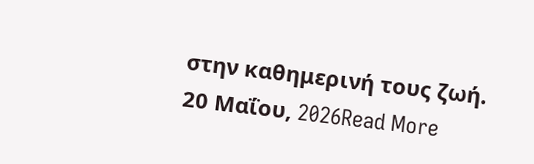στην καθημερινή τους ζωή.
20 Μαΐου, 2026Read More